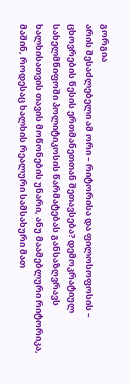გორგია
არის შესაძლებელი ამ ორი – რიტორისა და ფილოსოფოსის – ცხოვრების წესის ერთმანეთთან შეთავსება? დემოკრატიულ სახელმწიფოში პოლიტიკოსის წარმატებას განსაზღვრავს ხალხისათვის თავის მოწონების უნარი, ანუ მაამებლური რიტორიკა, მაშინ, როდესაც ხალხის რეალური სამსახური მათ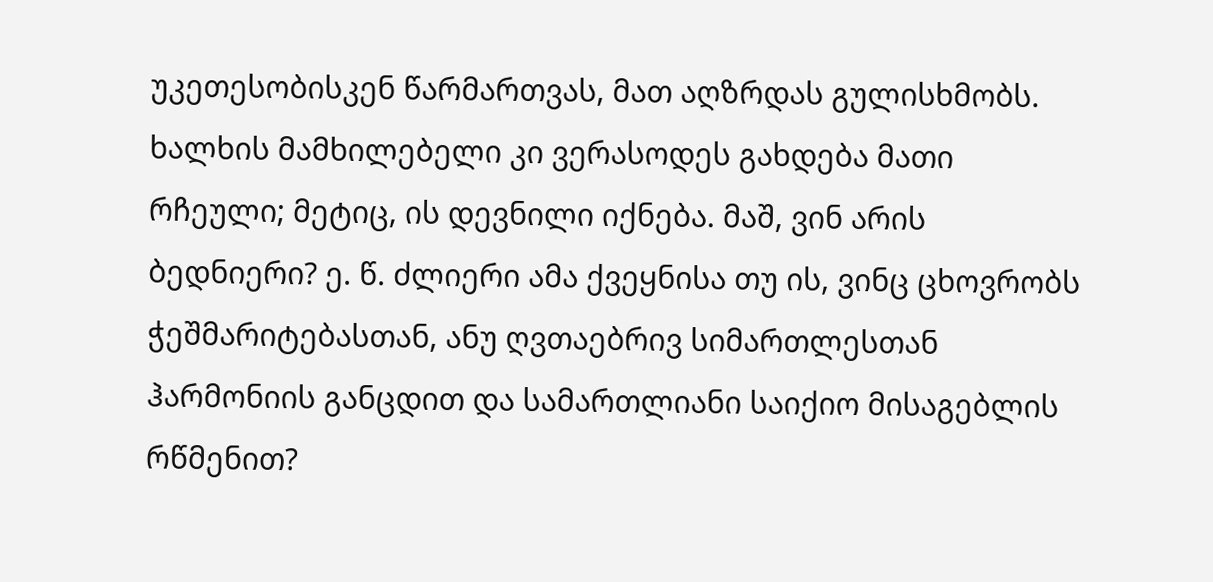უკეთესობისკენ წარმართვას, მათ აღზრდას გულისხმობს. ხალხის მამხილებელი კი ვერასოდეს გახდება მათი რჩეული; მეტიც, ის დევნილი იქნება. მაშ, ვინ არის ბედნიერი? ე. წ. ძლიერი ამა ქვეყნისა თუ ის, ვინც ცხოვრობს ჭეშმარიტებასთან, ანუ ღვთაებრივ სიმართლესთან ჰარმონიის განცდით და სამართლიანი საიქიო მისაგებლის რწმენით?